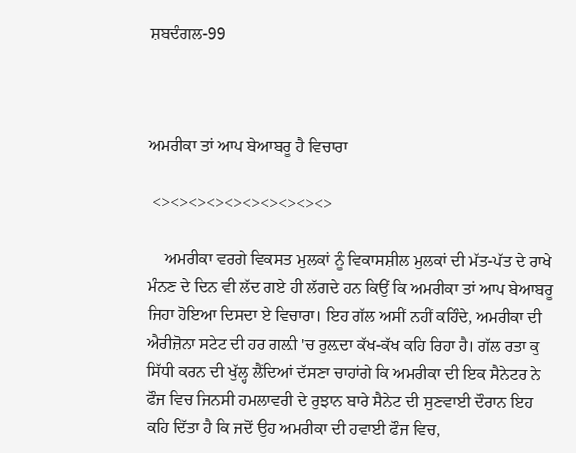ਸ਼ਬਦੰਗਲ-99



ਅਮਰੀਕਾ ਤਾਂ ਆਪ ਬੇਆਬਰੂ ਹੈ ਵਿਚਾਰਾ

 <><><><><><><><><><>

    ਅਮਰੀਕਾ ਵਰਗੇ ਵਿਕਸਤ ਮੁਲਕਾਂ ਨੂੰ ਵਿਕਾਸਸ਼ੀਲ ਮੁਲਕਾਂ ਦੀ ਮੱਤ-ਪੱਤ ਦੇ ਰਾਖੇ ਮੰਨਣ ਦੇ ਦਿਨ ਵੀ ਲੱਦ ਗਏ ਹੀ ਲੱਗਦੇ ਹਨ ਕਿਉਂ ਕਿ ਅਮਰੀਕਾ ਤਾਂ ਆਪ ਬੇਆਬਰੂ ਜਿਹਾ ਹੋਇਆ ਦਿਸਦਾ ਏ ਵਿਚਾਰਾ। ਇਹ ਗੱਲ ਅਸੀਂ ਨਹੀਂ ਕਹਿੰਦੇ, ਅਮਰੀਕਾ ਦੀ ਐਰੀਜ਼ੋਨਾ ਸਟੇਟ ਦੀ ਹਰ ਗਲ਼ੀ 'ਚ ਰੁਲ਼ਦਾ ਕੱਖ-ਕੱਖ ਕਹਿ ਰਿਹਾ ਹੈ। ਗੱਲ ਰਤਾ ਕੁ ਸਿੱਧੀ ਕਰਨ ਦੀ ਖੁੱਲ੍ਹ ਲੈਂਦਿਆਂ ਦੱਸਣਾ ਚਾਹਾਂਗੇ ਕਿ ਅਮਰੀਕਾ ਦੀ ਇਕ ਸੈਨੇਟਰ ਨੇ ਫੌਜ ਵਿਚ ਜਿਨਸੀ ਹਮਲਾਵਰੀ ਦੇ ਰੁਝਾਨ ਬਾਰੇ ਸੈਨੇਟ ਦੀ ਸੁਣਵਾਈ ਦੌਰਾਨ ਇਹ ਕਹਿ ਦਿੱਤਾ ਹੈ ਕਿ ਜਦੋਂ ਉਹ ਅਮਰੀਕਾ ਦੀ ਹਵਾਈ ਫੌਜ ਵਿਚ,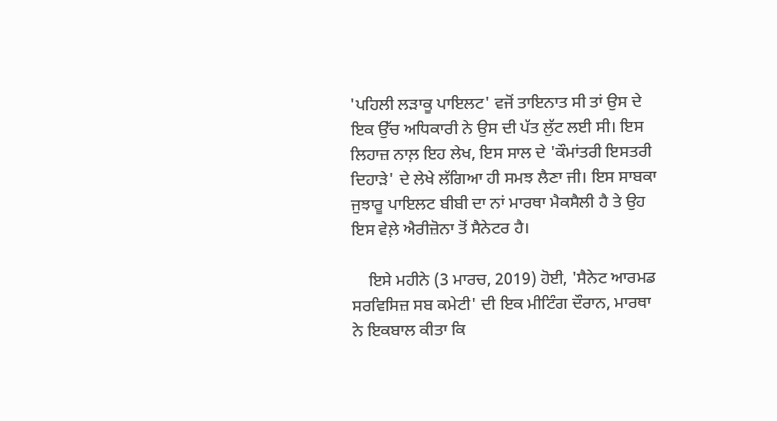'ਪਹਿਲੀ ਲੜਾਕੂ ਪਾਇਲਟ' ਵਜੋਂ ਤਾਇਨਾਤ ਸੀ ਤਾਂ ਉਸ ਦੇ ਇਕ ਉੱਚ ਅਧਿਕਾਰੀ ਨੇ ਉਸ ਦੀ ਪੱਤ ਲੁੱਟ ਲਈ ਸੀ। ਇਸ ਲਿਹਾਜ਼ ਨਾਲ਼ ਇਹ ਲੇਖ, ਇਸ ਸਾਲ ਦੇ 'ਕੌਮਾਂਤਰੀ ਇਸਤਰੀ ਦਿਹਾੜੇ' ਦੇ ਲੇਖੇ ਲੱਗਿਆ ਹੀ ਸਮਝ ਲੈਣਾ ਜੀ। ਇਸ ਸਾਬਕਾ ਜੁਝਾਰੂ ਪਾਇਲਟ ਬੀਬੀ ਦਾ ਨਾਂ ਮਾਰਥਾ ਮੈਕਸੈਲੀ ਹੈ ਤੇ ਉਹ ਇਸ ਵੇਲ਼ੇ ਐਰੀਜ਼ੋਨਾ ਤੋਂ ਸੈਨੇਟਰ ਹੈ।

    ਇਸੇ ਮਹੀਨੇ (3 ਮਾਰਚ, 2019) ਹੋਈ, 'ਸੈਨੇਟ ਆਰਮਡ ਸਰਵਿਸਿਜ਼ ਸਬ ਕਮੇਟੀ' ਦੀ ਇਕ ਮੀਟਿੰਗ ਦੌਰਾਨ, ਮਾਰਥਾ ਨੇ ਇਕਬਾਲ ਕੀਤਾ ਕਿ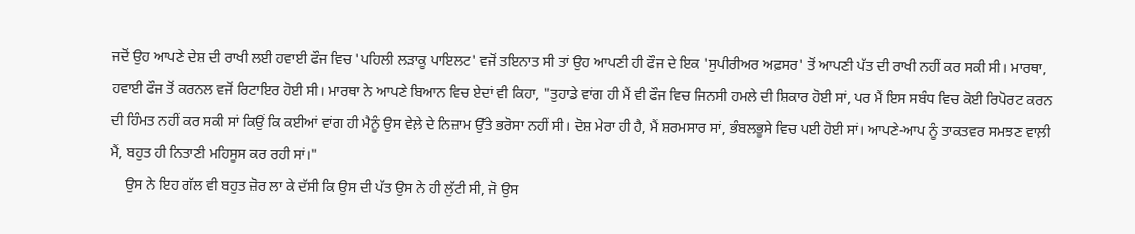ਜਦੋਂ ਉਹ ਆਪਣੇ ਦੇਸ਼ ਦੀ ਰਾਖੀ ਲਈ ਹਵਾਈ ਫੌਜ ਵਿਚ 'ਪਹਿਲੀ ਲੜਾਕੂ ਪਾਇਲਟ' ਵਜੋਂ ਤਇਨਾਤ ਸੀ ਤਾਂ ਉਹ ਆਪਣੀ ਹੀ ਫੌਜ ਦੇ ਇਕ 'ਸੁਪੀਰੀਅਰ ਅਫ਼ਸਰ' ਤੋਂ ਆਪਣੀ ਪੱਤ ਦੀ ਰਾਖੀ ਨਹੀਂ ਕਰ ਸਕੀ ਸੀ। ਮਾਰਥਾ, ਹਵਾਈ ਫੌਜ ਤੋਂ ਕਰਨਲ ਵਜੋਂ ਰਿਟਾਇਰ ਹੋਈ ਸੀ। ਮਾਰਥਾ ਨੇ ਆਪਣੇ ਬਿਆਨ ਵਿਚ ਏਦਾਂ ਵੀ ਕਿਹਾ, "ਤੁਹਾਡੇ ਵਾਂਗ ਹੀ ਮੈਂ ਵੀ ਫੌਜ ਵਿਚ ਜਿਨਸੀ ਹਮਲੇ ਦੀ ਸ਼ਿਕਾਰ ਹੋਈ ਸਾਂ, ਪਰ ਮੈਂ ਇਸ ਸਬੰਧ ਵਿਚ ਕੋਈ ਰਿਪੋਰਟ ਕਰਨ ਦੀ ਹਿੰਮਤ ਨਹੀਂ ਕਰ ਸਕੀ ਸਾਂ ਕਿਉਂ ਕਿ ਕਈਆਂ ਵਾਂਗ ਹੀ ਮੈਨੂੰ ਉਸ ਵੇਲ਼ੇ ਦੇ ਨਿਜ਼ਾਮ ਉੱਤੇ ਭਰੋਸਾ ਨਹੀਂ ਸੀ। ਦੋਸ਼ ਮੇਰਾ ਹੀ ਹੈ, ਮੈਂ ਸ਼ਰਮਸਾਰ ਸਾਂ, ਭੰਬਲਭੂਸੇ ਵਿਚ ਪਈ ਹੋਈ ਸਾਂ। ਆਪਣੇ-ਆਪ ਨੂੰ ਤਾਕਤਵਰ ਸਮਝਣ ਵਾਲ਼ੀ ਮੈਂ, ਬਹੁਤ ਹੀ ਨਿਤਾਣੀ ਮਹਿਸੂਸ ਕਰ ਰਹੀ ਸਾਂ।"
    ਉਸ ਨੇ ਇਹ ਗੱਲ ਵੀ ਬਹੁਤ ਜ਼ੋਰ ਲਾ ਕੇ ਦੱਸੀ ਕਿ ਉਸ ਦੀ ਪੱਤ ਉਸ ਨੇ ਹੀ ਲੁੱਟੀ ਸੀ, ਜੋ ਉਸ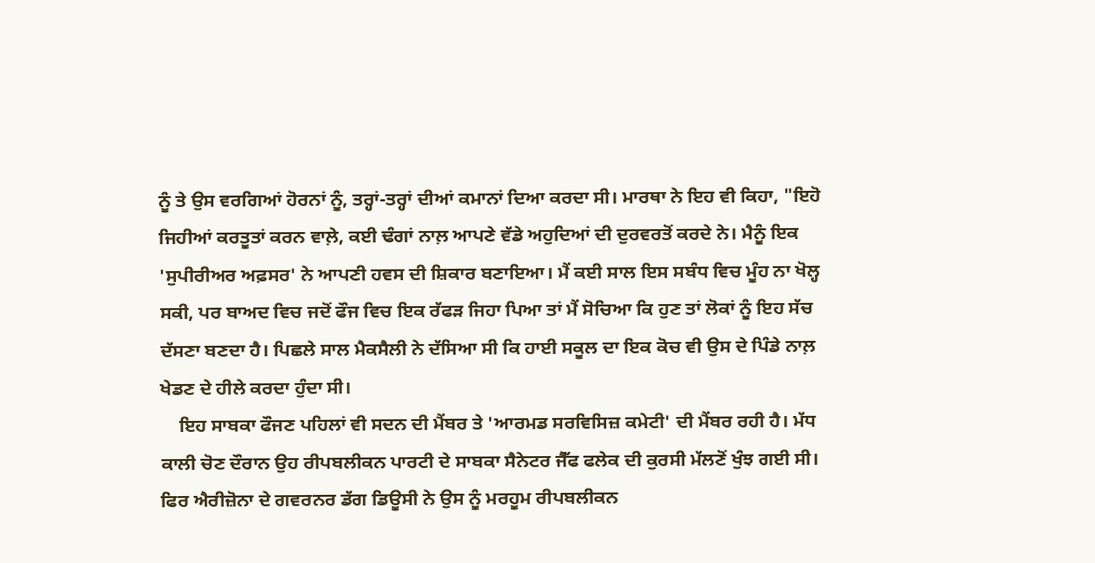ਨੂੰ ਤੇ ਉਸ ਵਰਗਿਆਂ ਹੋਰਨਾਂ ਨੂੰ, ਤਰ੍ਹਾਂ-ਤਰ੍ਹਾਂ ਦੀਆਂ ਕਮਾਨਾਂ ਦਿਆ ਕਰਦਾ ਸੀ। ਮਾਰਥਾ ਨੇ ਇਹ ਵੀ ਕਿਹਾ, "ਇਹੋ ਜਿਹੀਆਂ ਕਰਤੂਤਾਂ ਕਰਨ ਵਾਲ਼ੇ, ਕਈ ਢੰਗਾਂ ਨਾਲ਼ ਆਪਣੇ ਵੱਡੇ ਅਹੁਦਿਆਂ ਦੀ ਦੁਰਵਰਤੋਂ ਕਰਦੇ ਨੇ। ਮੈਨੂੰ ਇਕ 'ਸੁਪੀਰੀਅਰ ਅਫ਼ਸਰ' ਨੇ ਆਪਣੀ ਹਵਸ ਦੀ ਸ਼ਿਕਾਰ ਬਣਾਇਆ। ਮੈਂ ਕਈ ਸਾਲ ਇਸ ਸਬੰਧ ਵਿਚ ਮੂੰਹ ਨਾ ਖੋਲ੍ਹ ਸਕੀ, ਪਰ ਬਾਅਦ ਵਿਚ ਜਦੋਂ ਫੌਜ ਵਿਚ ਇਕ ਰੱਫੜ ਜਿਹਾ ਪਿਆ ਤਾਂ ਮੈਂ ਸੋਚਿਆ ਕਿ ਹੁਣ ਤਾਂ ਲੋਕਾਂ ਨੂੰ ਇਹ ਸੱਚ ਦੱਸਣਾ ਬਣਦਾ ਹੈ। ਪਿਛਲੇ ਸਾਲ ਮੈਕਸੈਲੀ ਨੇ ਦੱਸਿਆ ਸੀ ਕਿ ਹਾਈ ਸਕੂਲ ਦਾ ਇਕ ਕੋਚ ਵੀ ਉਸ ਦੇ ਪਿੰਡੇ ਨਾਲ਼ ਖੇਡਣ ਦੇ ਹੀਲੇ ਕਰਦਾ ਹੁੰਦਾ ਸੀ।
    ਇਹ ਸਾਬਕਾ ਫੌਜਣ ਪਹਿਲਾਂ ਵੀ ਸਦਨ ਦੀ ਮੈਂਬਰ ਤੇ 'ਆਰਮਡ ਸਰਵਿਸਿਜ਼ ਕਮੇਟੀ' ਦੀ ਮੈਂਬਰ ਰਹੀ ਹੈ। ਮੱਧ ਕਾਲੀ ਚੋਣ ਦੌਰਾਨ ਉਹ ਰੀਪਬਲੀਕਨ ਪਾਰਟੀ ਦੇ ਸਾਬਕਾ ਸੈਨੇਟਰ ਜੈੱਫ ਫਲੇਕ ਦੀ ਕੁਰਸੀ ਮੱਲਣੋਂ ਖੁੰਝ ਗਈ ਸੀ। ਫਿਰ ਐਰੀਜ਼ੋਨਾ ਦੇ ਗਵਰਨਰ ਡੱਗ ਡਿਊਸੀ ਨੇ ਉਸ ਨੂੰ ਮਰਹੂਮ ਰੀਪਬਲੀਕਨ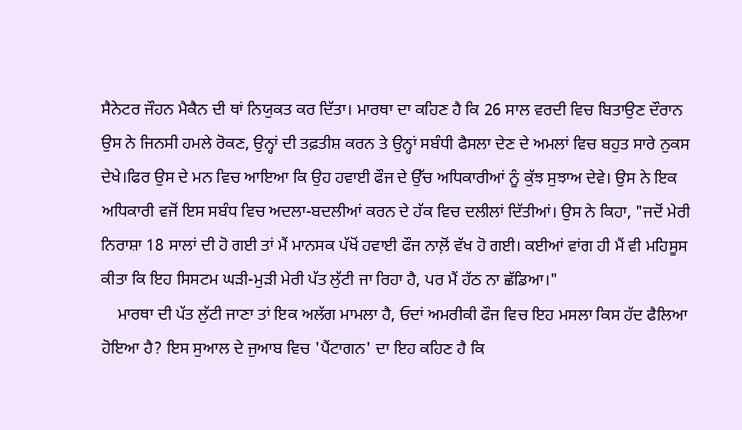ਸੈਨੇਟਰ ਜੌਹਨ ਮੈਕੈਨ ਦੀ ਥਾਂ ਨਿਯੁਕਤ ਕਰ ਦਿੱਤਾ। ਮਾਰਥਾ ਦਾ ਕਹਿਣ ਹੈ ਕਿ 26 ਸਾਲ ਵਰਦੀ ਵਿਚ ਬਿਤਾਉਣ ਦੌਰਾਨ ਉਸ ਨੇ ਜਿਨਸੀ ਹਮਲੇ ਰੋਕਣ, ਉਨ੍ਹਾਂ ਦੀ ਤਫ਼ਤੀਸ਼ ਕਰਨ ਤੇ ਉਨ੍ਹਾਂ ਸਬੰਧੀ ਫੈਸਲਾ ਦੇਣ ਦੇ ਅਮਲਾਂ ਵਿਚ ਬਹੁਤ ਸਾਰੇ ਨੁਕਸ ਦੇਖੇ।ਫਿਰ ਉਸ ਦੇ ਮਨ ਵਿਚ ਆਇਆ ਕਿ ਉਹ ਹਵਾਈ ਫੌਜ ਦੇ ਉੱਚ ਅਧਿਕਾਰੀਆਂ ਨੂੰ ਕੁੱਝ ਸੁਝਾਅ ਦੇਵੇ। ਉਸ ਨੇ ਇਕ ਅਧਿਕਾਰੀ ਵਜੋਂ ਇਸ ਸਬੰਧ ਵਿਚ ਅਦਲਾ-ਬਦਲੀਆਂ ਕਰਨ ਦੇ ਹੱਕ ਵਿਚ ਦਲੀਲਾਂ ਦਿੱਤੀਆਂ। ਉਸ ਨੇ ਕਿਹਾ, "ਜਦੋਂ ਮੇਰੀ ਨਿਰਾਸ਼ਾ 18 ਸਾਲਾਂ ਦੀ ਹੋ ਗਈ ਤਾਂ ਮੈਂ ਮਾਨਸਕ ਪੱਖੋਂ ਹਵਾਈ ਫੌਜ ਨਾਲ਼ੋਂ ਵੱਖ ਹੋ ਗਈ। ਕਈਆਂ ਵਾਂਗ ਹੀ ਮੈਂ ਵੀ ਮਹਿਸੂਸ ਕੀਤਾ ਕਿ ਇਹ ਸਿਸਟਮ ਘੜੀ-ਮੁੜੀ ਮੇਰੀ ਪੱਤ ਲੁੱਟੀ ਜਾ ਰਿਹਾ ਹੈ, ਪਰ ਮੈਂ ਹੱਠ ਨਾ ਛੱਡਿਆ।"
    ਮਾਰਥਾ ਦੀ ਪੱਤ ਲੁੱਟੀ ਜਾਣਾ ਤਾਂ ਇਕ ਅਲੱਗ ਮਾਮਲਾ ਹੈ, ਓਦਾਂ ਅਮਰੀਕੀ ਫੌਜ ਵਿਚ ਇਹ ਮਸਲਾ ਕਿਸ ਹੱਦ ਫੈਲਿਆ ਹੋਇਆ ਹੈ? ਇਸ ਸੁਆਲ ਦੇ ਜੁਆਬ ਵਿਚ 'ਪੈਂਟਾਗਨ' ਦਾ ਇਹ ਕਹਿਣ ਹੈ ਕਿ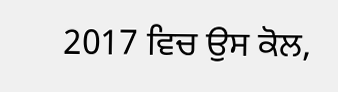2017 ਵਿਚ ਉਸ ਕੋਲ,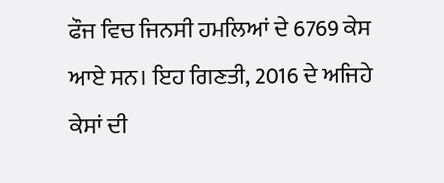ਫੌਜ ਵਿਚ ਜਿਨਸੀ ਹਮਲਿਆਂ ਦੇ 6769 ਕੇਸ ਆਏ ਸਨ। ਇਹ ਗਿਣਤੀ, 2016 ਦੇ ਅਜਿਹੇ ਕੇਸਾਂ ਦੀ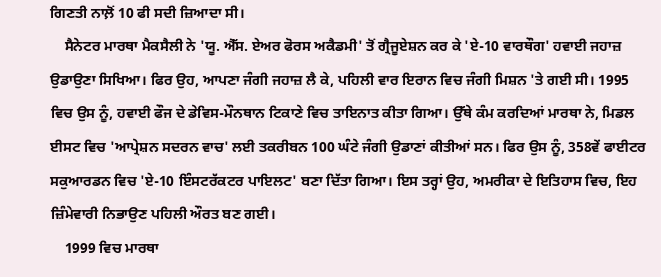ਗਿਣਤੀ ਨਾਲ਼ੋਂ 10 ਫੀ ਸਦੀ ਜ਼ਿਆਦਾ ਸੀ।
    ਸੈਨੇਟਰ ਮਾਰਥਾ ਮੈਕਸੈਲੀ ਨੇ 'ਯੂ. ਐੱਸ. ਏਅਰ ਫੋਰਸ ਅਕੈਡਮੀ' ਤੋਂ ਗ੍ਰੈਜੂਏਸ਼ਨ ਕਰ ਕੇ 'ਏ-10 ਵਾਰਥੌਗ' ਹਵਾਈ ਜਹਾਜ਼ ਉਡਾਉਣਾ ਸਿਖਿਆ। ਫਿਰ ਉਹ, ਆਪਣਾ ਜੰਗੀ ਜਹਾਜ਼ ਲੈ ਕੇ, ਪਹਿਲੀ ਵਾਰ ਇਰਾਨ ਵਿਚ ਜੰਗੀ ਮਿਸ਼ਨ 'ਤੇ ਗਈ ਸੀ। 1995 ਵਿਚ ਉਸ ਨੂੰ, ਹਵਾਈ ਫੌਜ ਦੇ ਡੇਵਿਸ-ਮੌਨਥਾਨ ਟਿਕਾਣੇ ਵਿਚ ਤਾਇਨਾਤ ਕੀਤਾ ਗਿਆ। ਉੱਥੇ ਕੰਮ ਕਰਦਿਆਂ ਮਾਰਥਾ ਨੇ, ਮਿਡਲ ਈਸਟ ਵਿਚ 'ਆਪ੍ਰੇਸ਼ਨ ਸਦਰਨ ਵਾਚ' ਲਈ ਤਕਰੀਬਨ 100 ਘੰਟੇ ਜੰਗੀ ਉਡਾਣਾਂ ਕੀਤੀਆਂ ਸਨ। ਫਿਰ ਉਸ ਨੂੰ, 358ਵੇਂ ਫਾਈਟਰ ਸਕੁਆਰਡਨ ਵਿਚ 'ਏ-10 ਇੰਸਟਰੱਕਟਰ ਪਾਇਲਟ' ਬਣਾ ਦਿੱਤਾ ਗਿਆ। ਇਸ ਤਰ੍ਹਾਂ ਉਹ, ਅਮਰੀਕਾ ਦੇ ਇਤਿਹਾਸ ਵਿਚ, ਇਹ ਜ਼ਿੰਮੇਵਾਰੀ ਨਿਭਾਉਣ ਪਹਿਲੀ ਔਰਤ ਬਣ ਗਈ।
    1999 ਵਿਚ ਮਾਰਥਾ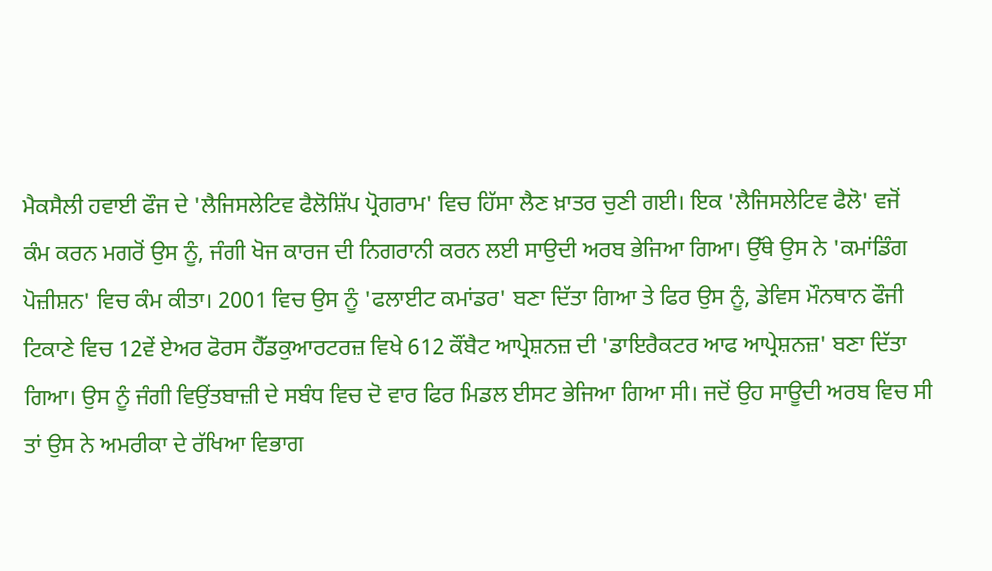ਮੈਕਸੈਲੀ ਹਵਾਈ ਫੌਜ ਦੇ 'ਲੈਜਿਸਲੇਟਿਵ ਫੈਲੋਸ਼ਿੱਪ ਪ੍ਰੋਗਰਾਮ' ਵਿਚ ਹਿੱਸਾ ਲੈਣ ਖ਼ਾਤਰ ਚੁਣੀ ਗਈ। ਇਕ 'ਲੈਜਿਸਲੇਟਿਵ ਫੈਲੋ' ਵਜੋਂ ਕੰਮ ਕਰਨ ਮਗਰੋਂ ਉਸ ਨੂੰ, ਜੰਗੀ ਖੋਜ ਕਾਰਜ ਦੀ ਨਿਗਰਾਨੀ ਕਰਨ ਲਈ ਸਾਉਦੀ ਅਰਬ ਭੇਜਿਆ ਗਿਆ। ਉੱਥੇ ਉਸ ਨੇ 'ਕਮਾਂਡਿੰਗ ਪੋਜ਼ੀਸ਼ਨ' ਵਿਚ ਕੰਮ ਕੀਤਾ। 2001 ਵਿਚ ਉਸ ਨੂੰ 'ਫਲਾਈਟ ਕਮਾਂਡਰ' ਬਣਾ ਦਿੱਤਾ ਗਿਆ ਤੇ ਫਿਰ ਉਸ ਨੂੰ, ਡੇਵਿਸ ਮੌਨਥਾਨ ਫੌਜੀ ਟਿਕਾਣੇ ਵਿਚ 12ਵੇਂ ਏਅਰ ਫੋਰਸ ਹੈੱਡਕੁਆਰਟਰਜ਼ ਵਿਖੇ 612 ਕੌਂਬੈਟ ਆਪ੍ਰੇਸ਼ਨਜ਼ ਦੀ 'ਡਾਇਰੈਕਟਰ ਆਫ ਆਪ੍ਰੇਸ਼ਨਜ਼' ਬਣਾ ਦਿੱਤਾ ਗਿਆ। ਉਸ ਨੂੰ ਜੰਗੀ ਵਿਉਂਤਬਾਜ਼ੀ ਦੇ ਸਬੰਧ ਵਿਚ ਦੋ ਵਾਰ ਫਿਰ ਮਿਡਲ ਈਸਟ ਭੇਜਿਆ ਗਿਆ ਸੀ। ਜਦੋਂ ਉਹ ਸਾਊਦੀ ਅਰਬ ਵਿਚ ਸੀ ਤਾਂ ਉਸ ਨੇ ਅਮਰੀਕਾ ਦੇ ਰੱਖਿਆ ਵਿਭਾਗ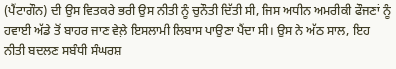(ਪੈਂਟਾਗੌਨ) ਦੀ ਉਸ ਵਿਤਕਰੇ ਭਰੀ ਉਸ ਨੀਤੀ ਨੂੰ ਚੁਨੌਤੀ ਦਿੱਤੀ ਸੀ, ਜਿਸ ਅਧੀਨ ਅਮਰੀਕੀ ਫੌਜਣਾਂ ਨੂੰ ਹਵਾਈ ਅੱਡੇ ਤੋਂ ਬਾਹਰ ਜਾਣ ਵੇਲ਼ੇ ਇਸਲਾਮੀ ਲਿਬਾਸ ਪਾਉਣਾ ਪੈਂਦਾ ਸੀ। ਉਸ ਨੇ ਅੱਠ ਸਾਲ, ਇਹ ਨੀਤੀ ਬਦਲਣ ਸਬੰਧੀ ਸੰਘਰਸ਼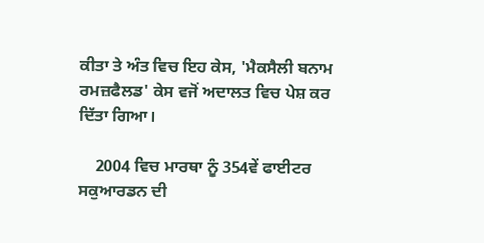ਕੀਤਾ ਤੇ ਅੰਤ ਵਿਚ ਇਹ ਕੇਸ, 'ਮੈਕਸੈਲੀ ਬਨਾਮ ਰਮਜ਼ਫੈਲਡ' ਕੇਸ ਵਜੋਂ ਅਦਾਲਤ ਵਿਚ ਪੇਸ਼ ਕਰ ਦਿੱਤਾ ਗਿਆ।

    2004 ਵਿਚ ਮਾਰਥਾ ਨੂੰ 354ਵੇਂ ਫਾਈਟਰ ਸਕੁਆਰਡਨ ਦੀ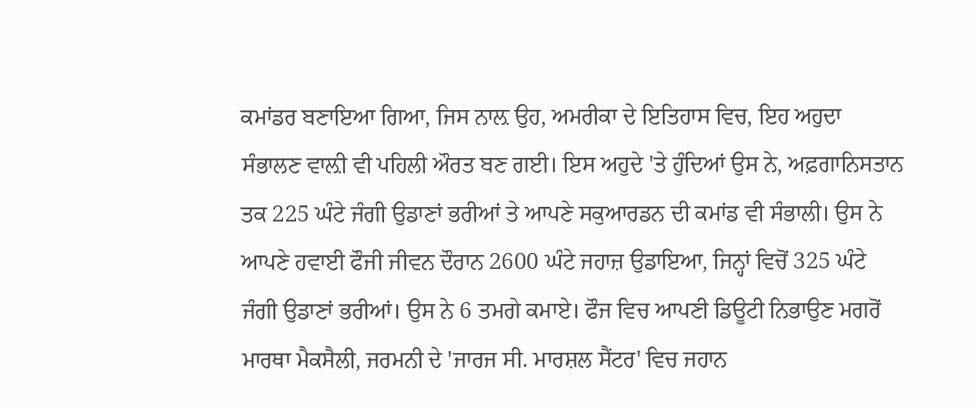ਕਮਾਂਡਰ ਬਣਾਇਆ ਗਿਆ, ਜਿਸ ਨਾਲ਼ ਉਹ, ਅਮਰੀਕਾ ਦੇ ਇਤਿਹਾਸ ਵਿਚ, ਇਹ ਅਹੁਦਾ ਸੰਭਾਲਣ ਵਾਲ਼ੀ ਵੀ ਪਹਿਲੀ ਔਰਤ ਬਣ ਗਈ। ਇਸ ਅਹੁਦੇ 'ਤੇ ਹੁੰਦਿਆਂ ਉਸ ਨੇ, ਅਫ਼ਗਾਨਿਸਤਾਨ ਤਕ 225 ਘੰਟੇ ਜੰਗੀ ਉਡਾਣਾਂ ਭਰੀਆਂ ਤੇ ਆਪਣੇ ਸਕੁਆਰਡਨ ਦੀ ਕਮਾਂਡ ਵੀ ਸੰਭਾਲੀ। ਉਸ ਨੇ ਆਪਣੇ ਹਵਾਈ ਫੌਜੀ ਜੀਵਨ ਦੌਰਾਨ 2600 ਘੰਟੇ ਜਹਾਜ਼ ਉਡਾਇਆ, ਜਿਨ੍ਹਾਂ ਵਿਚੋਂ 325 ਘੰਟੇ ਜੰਗੀ ਉਡਾਣਾਂ ਭਰੀਆਂ। ਉਸ ਨੇ 6 ਤਮਗੇ ਕਮਾਏ। ਫੌਜ ਵਿਚ ਆਪਣੀ ਡਿਊਟੀ ਨਿਭਾਉਣ ਮਗਰੋਂ ਮਾਰਥਾ ਮੈਕਸੈਲੀ, ਜਰਮਨੀ ਦੇ 'ਜਾਰਜ ਸੀ. ਮਾਰਸ਼ਲ ਸੈਂਟਰ' ਵਿਚ ਜਹਾਨ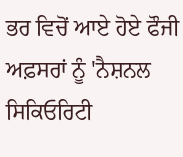ਭਰ ਵਿਚੋਂ ਆਏ ਹੋਏ ਫੌਜੀ ਅਫ਼ਸਰਾਂ ਨੂੰ 'ਨੈਸ਼ਨਲ ਸਿਕਿਓਰਿਟੀ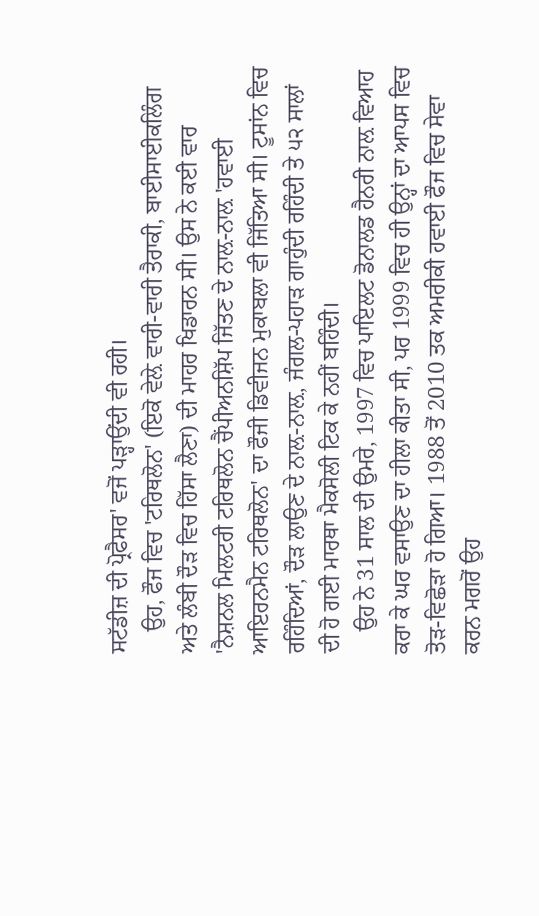ਸਟੱਡੀਜ਼ ਦੀ ਪ੍ਰੋਫੈਸਰ' ਵਜੋਂ ਪੜ੍ਹਾਉਂਦੀ ਵੀ ਰਹੀ।
    ਉਹ, ਫੌਜ ਵਿਚ 'ਟਰਿਥਲੋਨ' (ਇਕੋ ਵੇਲ਼ੇ ਵਾਰੀ-ਵਾਰੀ ਤੈਰਾਕੀ, ਬਾਈਸਾਈਕਲਿੰਗ ਅਤੇ ਲੰਬੀ ਦੌੜ ਵਿਚ ਹਿੱਸਾ ਲੈਣਾ) ਦੀ ਮਾਹਰ ਖਿਡਾਰਨ ਸੀ। ਉਸ ਨੇ ਕਈ ਵਾਰ 'ਨੈਸ਼ਨਲ ਮਿਲਟਰੀ ਟਰਿਥਲੋਨ ਚੈਂਪੀਅਨਸ਼ਿੱਪ ਜਿੱਤਣ ਦੇ ਨਾਲ਼-ਨਾਲ਼ 'ਹਵਾਈ ਆਇਰਨਮੈਨ ਟਰਿਥਲੋਨ' ਦਾ ਫੌਜੀ ਡਿਵੀਜਨ ਮੁਕਾਬਲਾ ਵੀ ਜਿੱਤਿਆ ਸੀ। ਟੂਸਾਂਨ ਵਿਚ ਰਹਿੰਦਿਆਂ, ਦੌੜ ਲਾਉਣ ਦੇ ਨਾਲ਼-ਨਾਲ਼, ਜੰਗਲ-ਪਹਾੜ ਗਾਹੁੰਦੀ ਰਹਿੰਦੀ ਤੇ ੫੨ ਸਾਲਾਂ ਦੀ ਹੋ ਗਈ ਮਾਰਥਾ ਮੈਕਸੋਲੀ ਟਿਕ ਕੇ ਨਹੀਂ ਬਹਿੰਦੀ।
    ਉਹ ਨੇ 31 ਸਾਲ ਦੀ ਉਮਰੇ, 1997 ਵਿਚ ਪਾਇਲਟ ਡੋਨਾਲਡ ਹੈਨਰੀ ਨਾਲ਼ ਵਿਆਹ ਕਰਾ ਕੇ ਘਰ ਵਸਾਉਣ ਦਾ ਹੀਲਾ ਕੀਤਾ ਸੀ, ਪਰ 1999 ਵਿਚ ਹੀ ਉਨ੍ਹਾਂ ਦਾ ਆਪਸ ਵਿਚ ਤੋੜ-ਵਿਛੋੜਾ ਹੋ ਗਿਆ। 1988 ਤੋਂ 2010 ਤਕ ਅਮਰੀਕੀ ਹਵਾਈ ਫੌਜ ਵਿਚ ਸੇਵਾ ਕਰਨ ਮਗਰੋਂ ਉਹ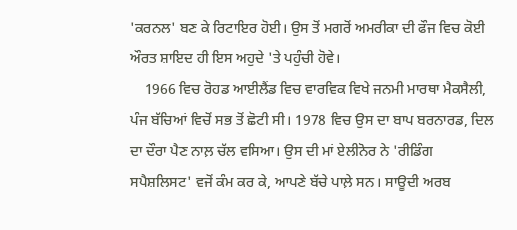'ਕਰਨਲ' ਬਣ ਕੇ ਰਿਟਾਇਰ ਹੋਈ। ਉਸ ਤੋਂ ਮਗਰੋਂ ਅਮਰੀਕਾ ਦੀ ਫੌਜ ਵਿਚ ਕੋਈ ਔਰਤ ਸ਼ਾਇਦ ਹੀ ਇਸ ਅਹੁਦੇ 'ਤੇ ਪਹੁੰਚੀ ਹੋਵੇ।
    1966 ਵਿਚ ਰੋਹਡ ਆਈਲੈਂਡ ਵਿਚ ਵਾਰਵਿਕ ਵਿਖੇ ਜਨਮੀ ਮਾਰਥਾ ਮੈਕਸੈਲੀ, ਪੰਜ ਬੱਚਿਆਂ ਵਿਚੋਂ ਸਭ ਤੋਂ ਛੋਟੀ ਸੀ। 1978 ਵਿਚ ਉਸ ਦਾ ਬਾਪ ਬਰਨਾਰਡ, ਦਿਲ ਦਾ ਦੌਰਾ ਪੈਣ ਨਾਲ਼ ਚੱਲ ਵਸਿਆ। ਉਸ ਦੀ ਮਾਂ ਏਲੀਨੋਰ ਨੇ 'ਰੀਡਿੰਗ ਸਪੈਸ਼ਲਿਸਟ' ਵਜੋਂ ਕੰਮ ਕਰ ਕੇ, ਆਪਣੇ ਬੱਚੇ ਪਾਲ਼ੇ ਸਨ। ਸਾਊਦੀ ਅਰਬ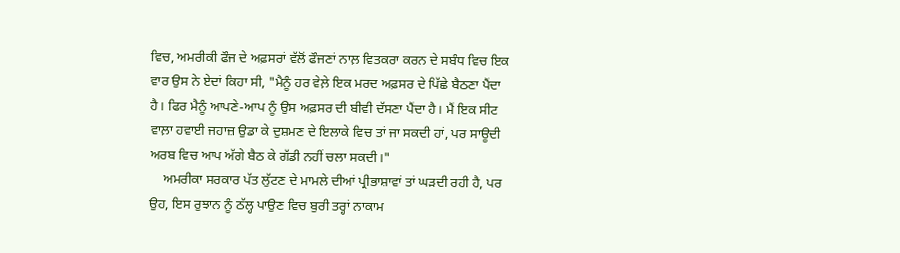ਵਿਚ, ਅਮਰੀਕੀ ਫੌਜ ਦੇ ਅਫ਼ਸਰਾਂ ਵੱਲੋਂ ਫੌਜਣਾਂ ਨਾਲ਼ ਵਿਤਕਰਾ ਕਰਨ ਦੇ ਸਬੰਧ ਵਿਚ ਇਕ ਵਾਰ ਉਸ ਨੇ ਏਦਾਂ ਕਿਹਾ ਸੀ, "ਮੈਨੂੰ ਹਰ ਵੇਲ਼ੇ ਇਕ ਮਰਦ ਅਫ਼ਸਰ ਦੇ ਪਿੱਛੇ ਬੈਠਣਾ ਪੈਂਦਾ ਹੈ। ਫਿਰ ਮੈਨੂੰ ਆਪਣੇ-ਆਪ ਨੂੰ ਉਸ ਅਫ਼ਸਰ ਦੀ ਬੀਵੀ ਦੱਸਣਾ ਪੈਂਦਾ ਹੈ। ਮੈਂ ਇਕ ਸੀਟ ਵਾਲ਼ਾ ਹਵਾਈ ਜਹਾਜ਼ ਉਡਾ ਕੇ ਦੁਸ਼ਮਣ ਦੇ ਇਲਾਕੇ ਵਿਚ ਤਾਂ ਜਾ ਸਕਦੀ ਹਾਂ, ਪਰ ਸਾਊਦੀ ਅਰਬ ਵਿਚ ਆਪ ਅੱਗੇ ਬੈਠ ਕੇ ਗੱਡੀ ਨਹੀਂ ਚਲਾ ਸਕਦੀ।"
    ਅਮਰੀਕਾ ਸਰਕਾਰ ਪੱਤ ਲੁੱਟਣ ਦੇ ਮਾਮਲੇ ਦੀਆਂ ਪ੍ਰੀਭਾਸ਼ਾਵਾਂ ਤਾਂ ਘੜਦੀ ਰਹੀ ਹੈ, ਪਰ ਉਹ, ਇਸ ਰੁਝਾਨ ਨੂੰ ਠੱਲ੍ਹ ਪਾਉਣ ਵਿਚ ਬੁਰੀ ਤਰ੍ਹਾਂ ਨਾਕਾਮ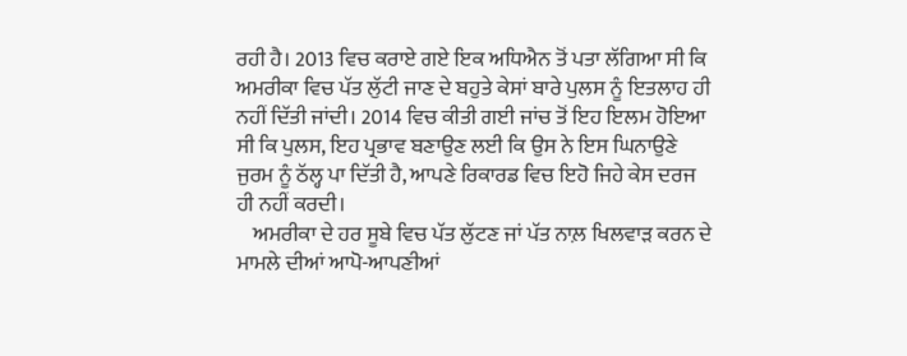ਰਹੀ ਹੈ। 2013 ਵਿਚ ਕਰਾਏ ਗਏ ਇਕ ਅਧਿਐਨ ਤੋਂ ਪਤਾ ਲੱਗਿਆ ਸੀ ਕਿ ਅਮਰੀਕਾ ਵਿਚ ਪੱਤ ਲੁੱਟੀ ਜਾਣ ਦੇ ਬਹੁਤੇ ਕੇਸਾਂ ਬਾਰੇ ਪੁਲਸ ਨੂੰ ਇਤਲਾਹ ਹੀ ਨਹੀਂ ਦਿੱਤੀ ਜਾਂਦੀ। 2014 ਵਿਚ ਕੀਤੀ ਗਈ ਜਾਂਚ ਤੋਂ ਇਹ ਇਲਮ ਹੋਇਆ ਸੀ ਕਿ ਪੁਲਸ, ਇਹ ਪ੍ਰਭਾਵ ਬਣਾਉਣ ਲਈ ਕਿ ਉਸ ਨੇ ਇਸ ਘਿਨਾਉਣੇ ਜੁਰਮ ਨੂੰ ਠੱਲ੍ਹ ਪਾ ਦਿੱਤੀ ਹੈ, ਆਪਣੇ ਰਿਕਾਰਡ ਵਿਚ ਇਹੋ ਜਿਹੇ ਕੇਸ ਦਰਜ ਹੀ ਨਹੀਂ ਕਰਦੀ।
    ਅਮਰੀਕਾ ਦੇ ਹਰ ਸੂਬੇ ਵਿਚ ਪੱਤ ਲੁੱਟਣ ਜਾਂ ਪੱਤ ਨਾਲ਼ ਖਿਲਵਾੜ ਕਰਨ ਦੇ ਮਾਮਲੇ ਦੀਆਂ ਆਪੋ-ਆਪਣੀਆਂ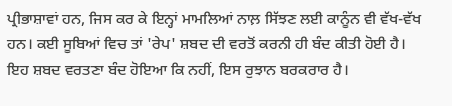ਪ੍ਰੀਭਾਸ਼ਾਵਾਂ ਹਨ, ਜਿਸ ਕਰ ਕੇ ਇਨ੍ਹਾਂ ਮਾਮਲਿਆਂ ਨਾਲ਼ ਸਿੱਝਣ ਲਈ ਕਾਨੂੰਨ ਵੀ ਵੱਖ-ਵੱਖ ਹਨ। ਕਈ ਸੂਬਿਆਂ ਵਿਚ ਤਾਂ 'ਰੇਪ' ਸ਼ਬਦ ਦੀ ਵਰਤੋਂ ਕਰਨੀ ਹੀ ਬੰਦ ਕੀਤੀ ਹੋਈ ਹੈ। ਇਹ ਸ਼ਬਦ ਵਰਤਣਾ ਬੰਦ ਹੋਇਆ ਕਿ ਨਹੀਂ, ਇਸ ਰੁਝਾਨ ਬਰਕਰਾਰ ਹੈ।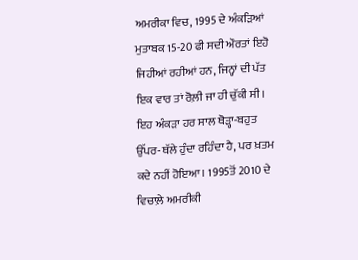ਅਮਰੀਕਾ ਵਿਚ, 1995 ਦੇ ਅੰਕੜਿਆਂ ਮੁਤਾਬਕ 15-20 ਫੀ ਸਦੀ ਔਰਤਾਂ ਇਹੋ ਜਿਹੀਆਂ ਰਹੀਆਂ ਹਨ, ਜਿਨ੍ਹਾਂ ਦੀ ਪੱਤ ਇਕ ਵਾਰ ਤਾਂ ਰੋਲ਼ੀ ਜਾ ਹੀ ਚੁੱਕੀ ਸੀ। ਇਹ ਅੰਕੜਾ ਹਰ ਸਾਲ ਥੋੜ੍ਹਾ-ਬਹੁਤ ਉੱਪਰ-ਥੱਲੇ ਹੁੰਦਾ ਰਹਿੰਦਾ ਹੈ, ਪਰ ਖ਼ਤਮ ਕਦੇ ਨਹੀਂ ਹੋਇਆ। 1995ਤੋਂ 2010 ਦੇ ਵਿਚਾਲ਼ੇ ਅਮਰੀਕੀ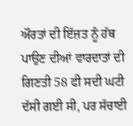ਔਰਤਾਂ ਦੀ ਇੱਜ਼ਤ ਨੂੰ ਹੱਥ ਪਾਉਣ ਦੀਆਂ ਵਾਰਦਾਤਾਂ ਦੀ ਗਿਣਤੀ 58 ਫੀ ਸਦੀ ਘਟੀ ਦੱਸੀ ਗਈ ਸੀ, ਪਰ ਸੱਚਾਈ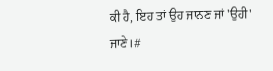ਕੀ ਹੈ, ਇਹ ਤਾਂ ਉਹ ਜਾਨਣ ਜਾਂ 'ਉਹੀ' ਜਾਣੇ।#